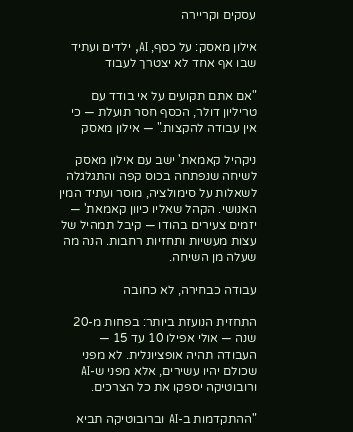עסקים וקריירה

אילון מאסק: על כסף, AI, ילדים ועתיד שבו אף אחד לא יצטרך לעבוד

"אם אתם תקועים על אי בודד עם טריליון דולר, הכסף חסר תועלת — כי אין עבודה להקצות." — אילון מאסק

ניקהיל קאמאת' ישב עם אילון מאסק לשיחה שנפתחה בכוס קפה והתגלגלה לשאלות על סימולציה, מוסר ועתיד המין האנושי. הקהל שאליו כיוון קאמאת' — יזמים צעירים בהודו — קיבל תמהיל של עצות מעשיות ותחזיות רחבות. הנה מה שעלה מן השיחה.

עבודה כבחירה, לא כחובה

התחזית הנועזת ביותר: בפחות מ-20 שנה — אולי אפילו 10 עד 15 — העבודה תהיה אופציונלית. לא מפני שכולם יהיו עשירים, אלא מפני ש-AI ורובוטיקה יספקו את כל הצרכים.

"ההתקדמות ב-AI וברובוטיקה תביא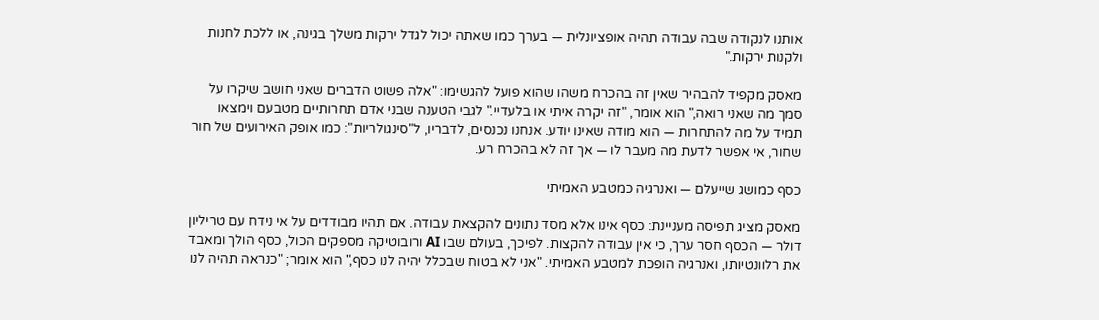אותנו לנקודה שבה עבודה תהיה אופציונלית — בערך כמו שאתה יכול לגדל ירקות משלך בגינה, או ללכת לחנות ולקנות ירקות."

מאסק מקפיד להבהיר שאין זה בהכרח משהו שהוא פועל להגשימו: "אלה פשוט הדברים שאני חושב שיקרו על סמך מה שאני רואה," הוא אומר, "זה יקרה איתי או בלעדיי." לגבי הטענה שבני אדם תחרותיים מטבעם וימצאו תמיד על מה להתחרות — הוא מודה שאינו יודע. אנחנו נכנסים, לדבריו, ל"סינגולריות": כמו אופק האירועים של חור שחור, אי אפשר לדעת מה מעבר לו — אך זה לא בהכרח רע.

כסף כמושג שייעלם — ואנרגיה כמטבע האמיתי

מאסק מציג תפיסה מעניינת: כסף אינו אלא מסד נתונים להקצאת עבודה. אם תהיו מבודדים על אי נידח עם טריליון דולר — הכסף חסר ערך, כי אין עבודה להקצות. לפיכך, בעולם שבו AI ורובוטיקה מספקים הכול, כסף הולך ומאבד את רלוונטיותו, ואנרגיה הופכת למטבע האמיתי. "אני לא בטוח שבכלל יהיה לנו כסף," הוא אומר; "כנראה תהיה לנו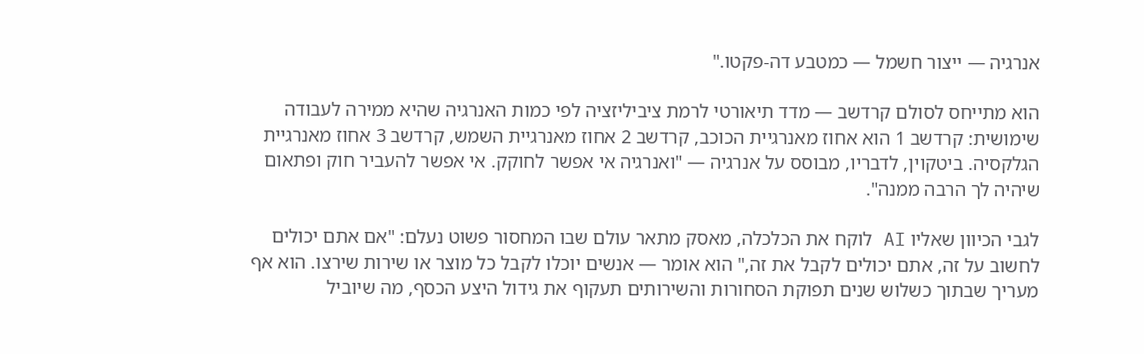אנרגיה — ייצור חשמל — כמטבע דה-פקטו."

הוא מתייחס לסולם קרדשב — מדד תיאורטי לרמת ציביליזציה לפי כמות האנרגיה שהיא ממירה לעבודה שימושית: קרדשב 1 הוא אחוז מאנרגיית הכוכב, קרדשב 2 אחוז מאנרגיית השמש, קרדשב 3 אחוז מאנרגיית הגלקסיה. ביטקוין, לדבריו, מבוסס על אנרגיה — "ואנרגיה אי אפשר לחוקק. אי אפשר להעביר חוק ופתאום שיהיה לך הרבה ממנה".

לגבי הכיוון שאליו AI לוקח את הכלכלה, מאסק מתאר עולם שבו המחסור פשוט נעלם: "אם אתם יכולים לחשוב על זה, אתם יכולים לקבל את זה," הוא אומר — אנשים יוכלו לקבל כל מוצר או שירות שירצו. הוא אף מעריך שבתוך כשלוש שנים תפוקת הסחורות והשירותים תעקוף את גידול היצע הכסף, מה שיוביל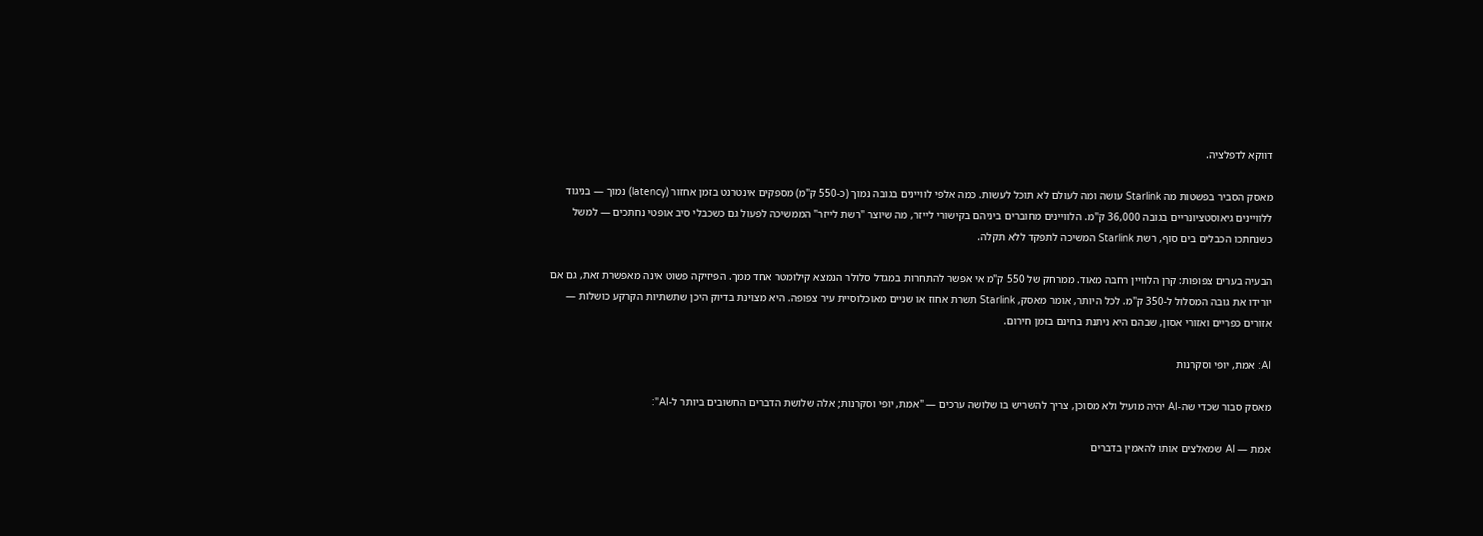דווקא לדפלציה.

מאסק הסביר בפשטות מה Starlink עושה ומה לעולם לא תוכל לעשות. כמה אלפי לוויינים בגובה נמוך (כ-550 ק"מ) מספקים אינטרנט בזמן אחזור (latency) נמוך — בניגוד ללוויינים גיאוסטציונריים בגובה 36,000 ק"מ. הלוויינים מחוברים ביניהם בקישורי לייזר, מה שיוצר "רשת לייזר" הממשיכה לפעול גם כשכבלי סיב אופטי נחתכים — למשל כשנחתכו הכבלים בים סוף, רשת Starlink המשיכה לתפקד ללא תקלה.

הבעיה בערים צפופות: קרן הלוויין רחבה מאוד. ממרחק של 550 ק"מ אי אפשר להתחרות במגדל סלולר הנמצא קילומטר אחד ממך. הפיזיקה פשוט אינה מאפשרת זאת, גם אם יורידו את גובה המסלול ל-350 ק"מ. לכל היותר, אומר מאסק, Starlink תשרת אחוז או שניים מאוכלוסיית עיר צפופה. היא מצוינת בדיוק היכן שתשתיות הקרקע כושלות — אזורים כפריים ואזורי אסון, שבהם היא ניתנת בחינם בזמן חירום.

AI: אמת, יופי וסקרנות

מאסק סבור שכדי שה-AI יהיה מועיל ולא מסוכן, צריך להשריש בו שלושה ערכים — "אמת, יופי וסקרנות; אלה שלושת הדברים החשובים ביותר ל-AI":

אמת — AI שמאלצים אותו להאמין בדברים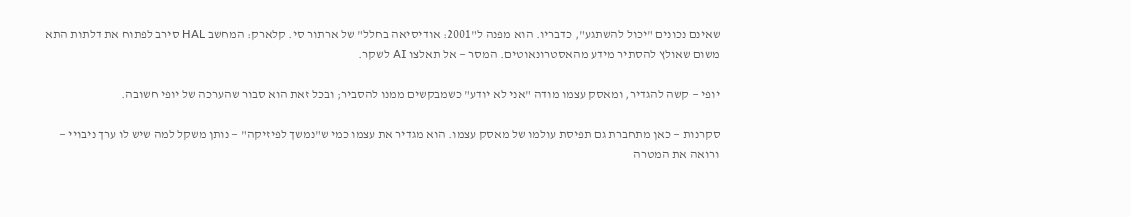שאינם נכונים "יכול להשתגע", כדבריו. הוא מפנה ל"2001: אודיסיאה בחלל" של ארתור סי. קלארק: המחשב HAL סירב לפתוח את דלתות התא משום שאולץ להסתיר מידע מהאסטרונאוטים. המסר — אל תאלצו AI לשקר.

יופי — קשה להגדיר, ומאסק עצמו מודה "אני לא יודע" כשמבקשים ממנו להסביר; ובכל זאת הוא סבור שהערכה של יופי חשובה.

סקרנות — כאן מתחברת גם תפיסת עולמו של מאסק עצמו. הוא מגדיר את עצמו כמי ש"נמשך לפיזיקה" — נותן משקל למה שיש לו ערך ניבויי — ורואה את המטרה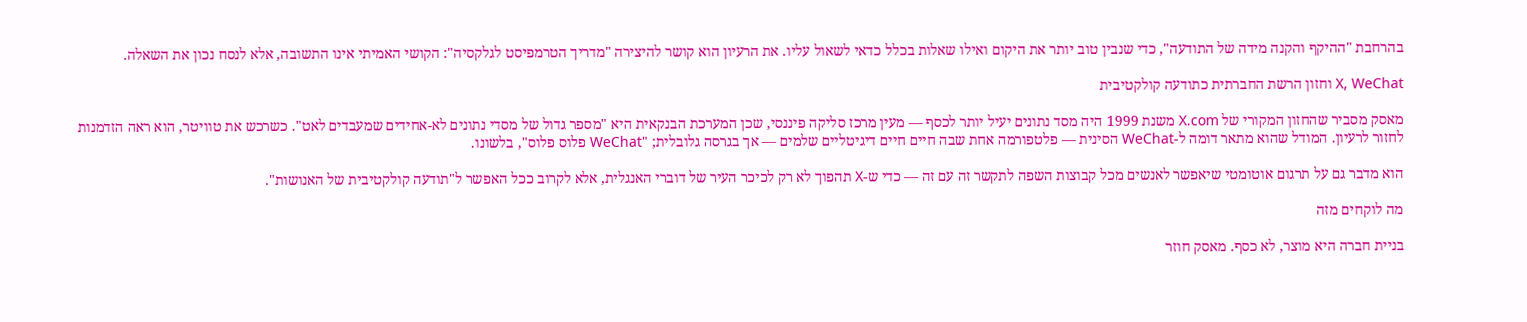בהרחבת "ההיקף והקנה מידה של התודעה", כדי שנבין טוב יותר את היקום ואילו שאלות בכלל כדאי לשאול עליו. את הרעיון הוא קושר להיצירה "מדריך הטרמפיסט לגלקסיה": הקושי האמיתי אינו התשובה, אלא לנסח נכון את השאלה.

X, WeChat וחזון הרשת החברתית כתודעה קולקטיבית

מאסק מסביר שהחזון המקורי של X.com משנת 1999 היה מסד נתונים יעיל יותר לכסף — מעין מרכז סליקה פיננסי, שכן המערכת הבנקאית היא "מספר גדול של מסדי נתונים לא-אחידים שמעבדים לאט". כשרכש את טוויטר, הוא ראה הזדמנות לחזור לרעיון. המודל שהוא מתאר דומה ל-WeChat הסינית — פלטפורמה אחת שבה חיים חיים דיגיטליים שלמים — אך בגרסה גלובלית; "WeChat פלוס פלוס", בלשונו.

הוא מדבר גם על תרגום אוטומטי שיאפשר לאנשים מכל קבוצות השפה לתקשר זה עם זה — כדי ש-X תהפוך לא רק לכיכר העיר של דוברי האנגלית, אלא לקרוב ככל האפשר ל"תודעה קולקטיבית של האנושות".

מה לוקחים מזה

בניית חברה היא מוצר, לא כסף. מאסק חוזר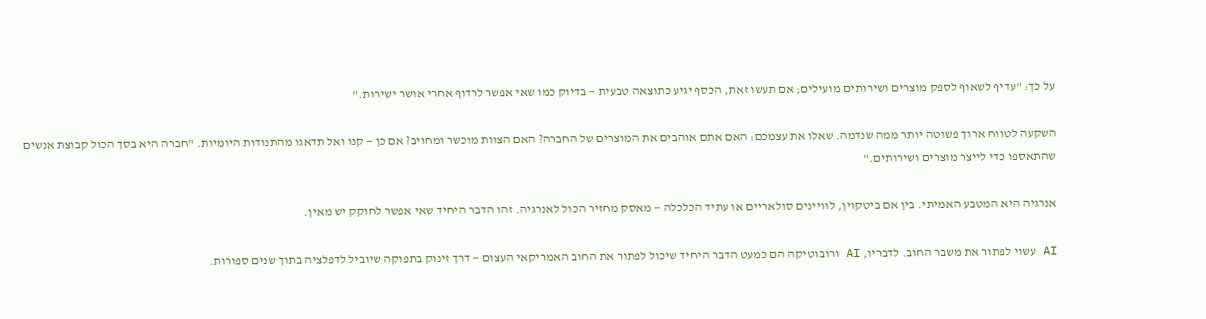על כך: "עדיף לשאוף לספק מוצרים ושירותים מועילים; אם תעשו זאת, הכסף יגיע כתוצאה טבעית — בדיוק כמו שאי אפשר לרדוף אחרי אושר ישירות."

השקעה לטווח ארוך פשוטה יותר ממה שנדמה. שאלו את עצמכם: האם אתם אוהבים את המוצרים של החברה? האם הצוות מוכשר ומחויב? אם כן — קנו ואל תדאגו מהתנודות היומיות. "חברה היא בסך הכול קבוצת אנשים שהתאספו כדי לייצר מוצרים ושירותים."

אנרגיה היא המטבע האמיתי. בין אם ביטקוין, לוויינים סולאריים או עתיד הכלכלה — מאסק מחזיר הכול לאנרגיה. זהו הדבר היחיד שאי אפשר לחוקק יש מאין.

AI עשוי לפתור את משבר החוב. לדבריו, AI ורובוטיקה הם כמעט הדבר היחיד שיכול לפתור את החוב האמריקאי העצום — דרך זינוק בתפוקה שיוביל לדפלציה בתוך שנים ספורות.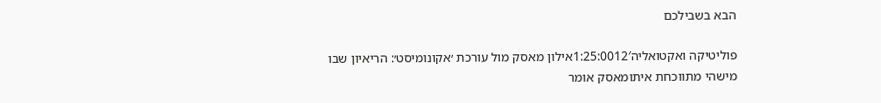הבא בשבילכם

פוליטיקה ואקטואליה1:25:0012′אילון מאסק מול עורכת ׳אקונומיסט׳: הריאיון שבו מישהי מתווכחת איתומאסק אומר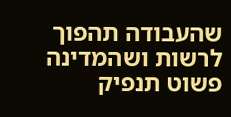שהעבודה תהפוך לרשות ושהמדינה פשוט תנפיק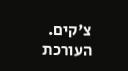צ'קים. העורכת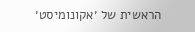הראשית של ׳אקונומיסט׳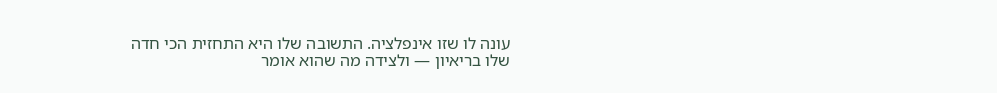עונה לו שזו אינפלציה. התשובה שלו היא התחזית הכי חדה שלו בריאיון — ולצידה מה שהוא אומר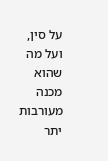על סין, ועל מה שהוא מכנה מעורבות יתר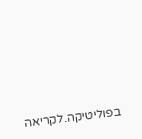בפוליטיקה.לקריאה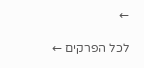←

לכל הפרקים ←